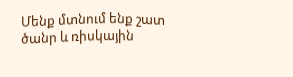Մենք մտնում ենք շատ ծանր և ռիսկային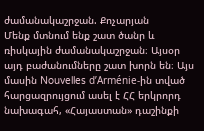ժամանակաշրջան. Քոչարյան
Մենք մտնում ենք շատ ծանր և ռիսկային ժամանակաշրջան։ Այսօր այդ բաժանումները շատ խորն են։ Այս մասին Nouvelles d’Arménie-ին տված հարցազրույցում ասել է ՀՀ երկրորդ նախագահ, «Հայաստան» դաշինքի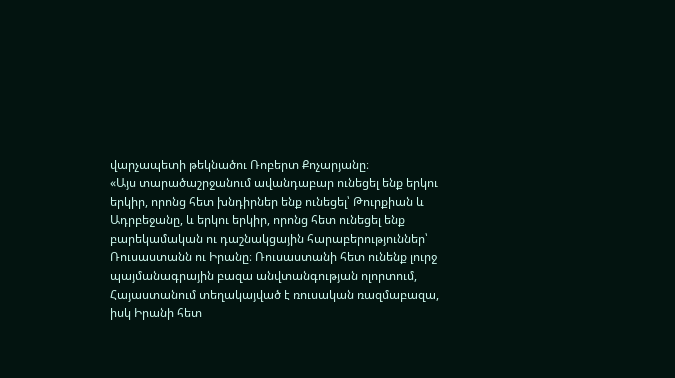վարչապետի թեկնածու Ռոբերտ Քոչարյանը։
«Այս տարածաշրջանում ավանդաբար ունեցել ենք երկու երկիր, որոնց հետ խնդիրներ ենք ունեցել՝ Թուրքիան և Ադրբեջանը, և երկու երկիր, որոնց հետ ունեցել ենք բարեկամական ու դաշնակցային հարաբերություններ՝ Ռուսաստանն ու Իրանը։ Ռուսաստանի հետ ունենք լուրջ պայմանագրային բազա անվտանգության ոլորտում, Հայաստանում տեղակայված է ռուսական ռազմաբազա, իսկ Իրանի հետ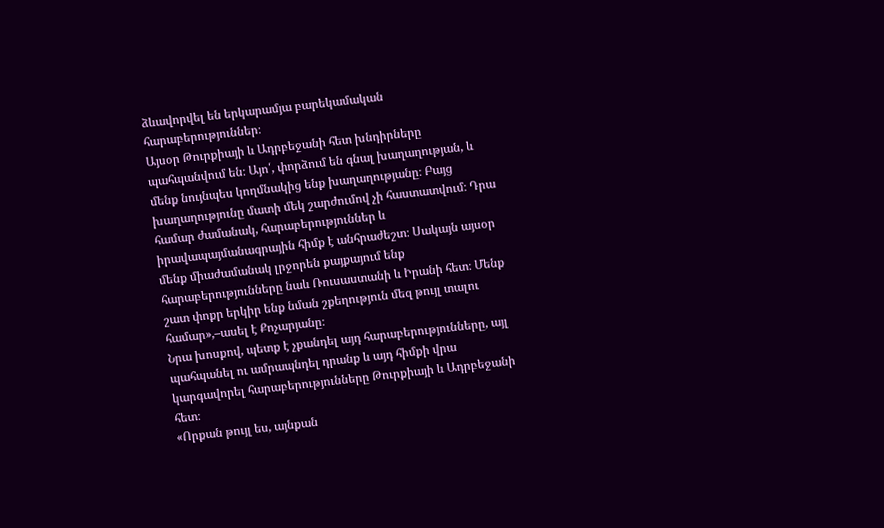ձևավորվել են երկարամյա բարեկամական հարաբերություններ։
Այսօր Թուրքիայի և Ադրբեջանի հետ խնդիրները պահպանվում են։ Այո՛, փորձում են գնալ խաղաղության, և մենք նույնպես կողմնակից ենք խաղաղությանը։ Բայց խաղաղությունը մատի մեկ շարժումով չի հաստատվում։ Դրա համար ժամանակ, հարաբերություններ և իրավապայմանագրային հիմք է անհրաժեշտ։ Սակայն այսօր մենք միաժամանակ լրջորեն քայքայում ենք հարաբերությունները նաև Ռուսաստանի և Իրանի հետ։ Մենք շատ փոքր երկիր ենք նման շքեղություն մեզ թույլ տալու համար»,–ասել է Քոչարյանը։
Նրա խոսքով, պետք է չքանդել այդ հարաբերությունները, այլ պահպանել ու ամրապնդել դրանք և այդ հիմքի վրա կարգավորել հարաբերությունները Թուրքիայի և Ադրբեջանի հետ։
«Որքան թույլ ես, այնքան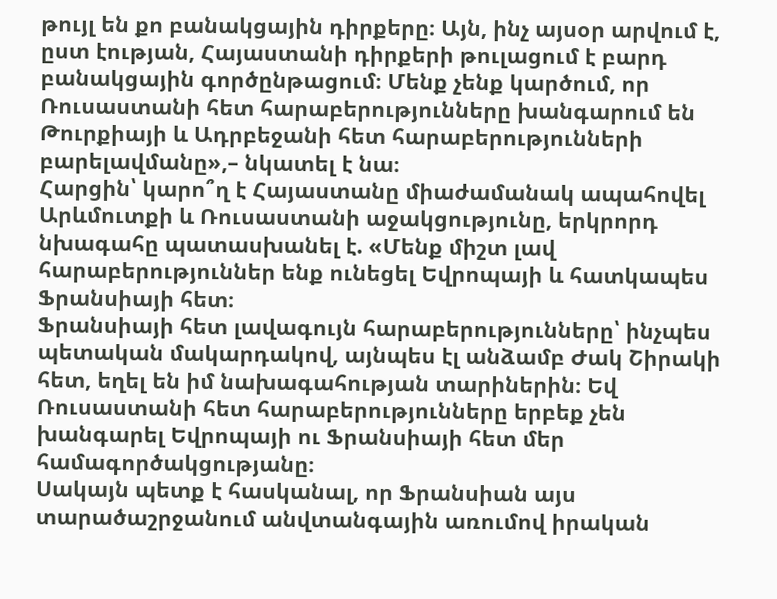թույլ են քո բանակցային դիրքերը։ Այն, ինչ այսօր արվում է, ըստ էության, Հայաստանի դիրքերի թուլացում է բարդ բանակցային գործընթացում։ Մենք չենք կարծում, որ Ռուսաստանի հետ հարաբերությունները խանգարում են Թուրքիայի և Ադրբեջանի հետ հարաբերությունների բարելավմանը»,– նկատել է նա։
Հարցին՝ կարո՞ղ է Հայաստանը միաժամանակ ապահովել Արևմուտքի և Ռուսաստանի աջակցությունը, երկրորդ նխագահը պատասխանել է. «Մենք միշտ լավ հարաբերություններ ենք ունեցել Եվրոպայի և հատկապես Ֆրանսիայի հետ։
Ֆրանսիայի հետ լավագույն հարաբերությունները՝ ինչպես պետական մակարդակով, այնպես էլ անձամբ Ժակ Շիրակի հետ, եղել են իմ նախագահության տարիներին։ Եվ Ռուսաստանի հետ հարաբերությունները երբեք չեն խանգարել Եվրոպայի ու Ֆրանսիայի հետ մեր համագործակցությանը։
Սակայն պետք է հասկանալ, որ Ֆրանսիան այս տարածաշրջանում անվտանգային առումով իրական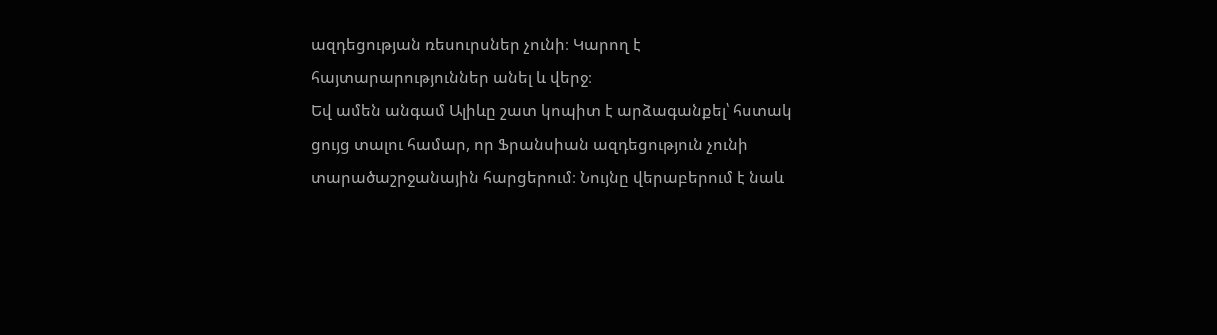ազդեցության ռեսուրսներ չունի։ Կարող է հայտարարություններ անել և վերջ։
Եվ ամեն անգամ Ալիևը շատ կոպիտ է արձագանքել՝ հստակ ցույց տալու համար, որ Ֆրանսիան ազդեցություն չունի տարածաշրջանային հարցերում։ Նույնը վերաբերում է նաև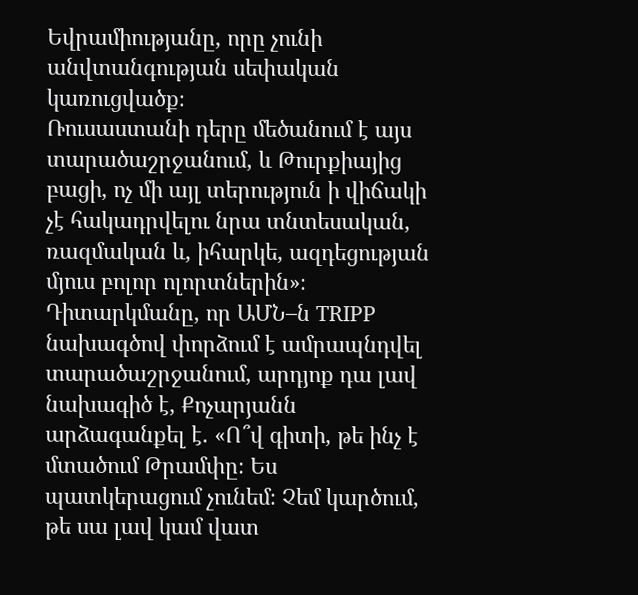Եվրամիությանը, որը չունի անվտանգության սեփական կառուցվածք։
Ռուսաստանի դերը մեծանում է այս տարածաշրջանում, և Թուրքիայից բացի, ոչ մի այլ տերություն ի վիճակի չէ հակադրվելու նրա տնտեսական, ռազմական և, իհարկե, ազդեցության մյուս բոլոր ոլորտներին»։
Դիտարկմանը, որ ԱՄՆ–ն TRIPP նախագծով փորձում է ամրապնդվել տարածաշրջանում, արդյոք դա լավ նախագիծ է, Քոչարյանն արձագանքել է. «Ո՞վ գիտի, թե ինչ է մտածում Թրամփը։ Ես պատկերացում չունեմ։ Չեմ կարծում, թե սա լավ կամ վատ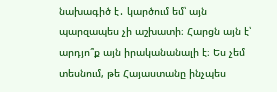նախագիծ է․ կարծում եմ՝ այն պարզապես չի աշխատի։ Հարցն այն է՝ արդյո՞ք այն իրականանալի է։ Ես չեմ տեսնում, թե Հայաստանը ինչպես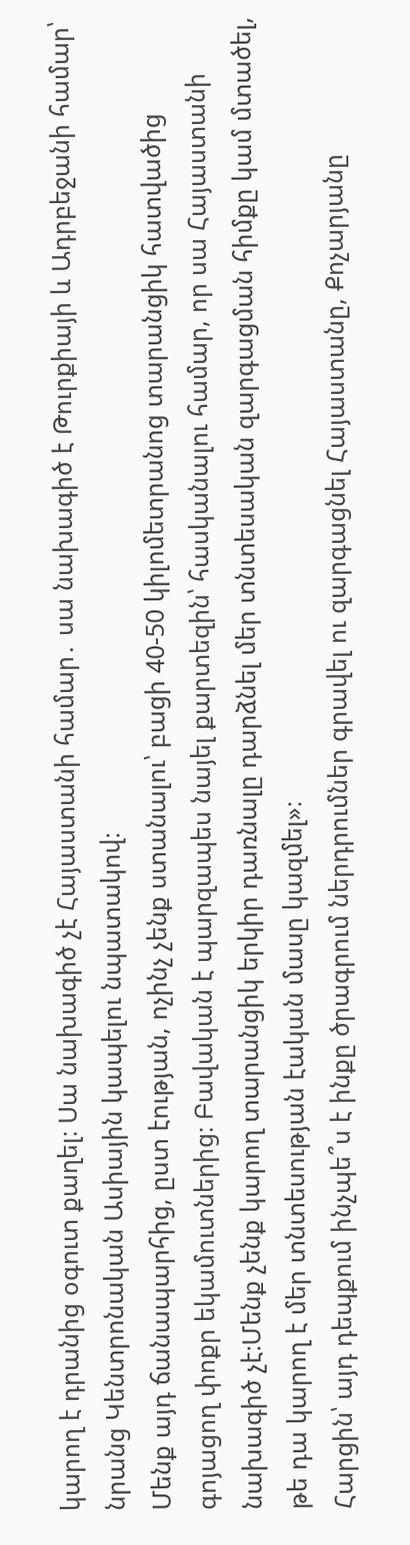կարող է դրանից օգուտ քաղել։ Սա նախագիծ չէ Հայաստանի համար․ սա նախագիծ է Թուրքիայի և Ադրբեջանի համար՝ նրանց Կենտրոնական Ասիային կապելու նպատակով։
Մենք այդ ճանապարհից, ըստ էության, ոչինչ չենք ստանալու՝ բացի 40-50 կիլոմետրանոց տարանցիկ հատվածից գոյացող փոքր եկամուտներից։ Բավական է պարզապես նայել քարտեզին՝ հասկանալու համար, որ սա Հայաստանի նախագիծ չէ։Մենք չենք կարող տարանցիկ երկիր դառնալը դարձնել մեր տնտեսական զարգացման հիմքը կամ մտածել, թե դա կարող է մեր տնտեսության էական մասը կազմել»։
Հարցին՝ այդ դեպքում ինչպե՞ս է ինքը ծրագրում ներդրումներ գրավել ու զարգացնել Հայաստանը, Քոչարյանը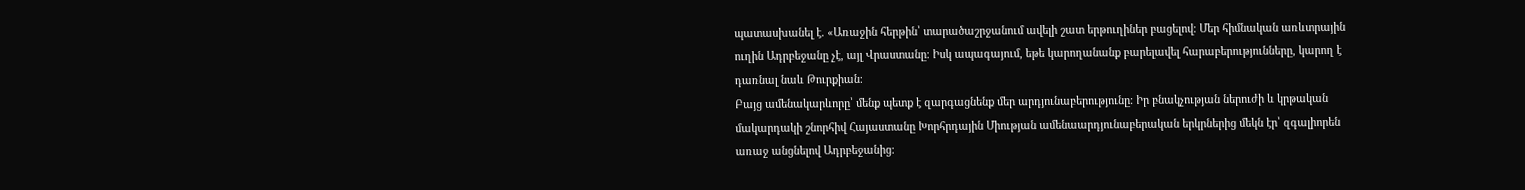պատասխանել է. «Առաջին հերթին՝ տարածաշրջանում ավելի շատ երթուղիներ բացելով։ Մեր հիմնական առևտրային ուղին Ադրբեջանը չէ, այլ Վրաստանը։ Իսկ ապագայում, եթե կարողանանք բարելավել հարաբերությունները, կարող է դառնալ նաև Թուրքիան։
Բայց ամենակարևորը՝ մենք պետք է զարգացնենք մեր արդյունաբերությունը։ Իր բնակչության ներուժի և կրթական մակարդակի շնորհիվ Հայաստանը Խորհրդային Միության ամենաարդյունաբերական երկրներից մեկն էր՝ զգալիորեն առաջ անցնելով Ադրբեջանից։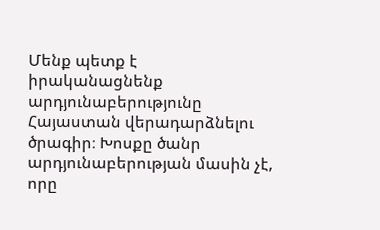Մենք պետք է իրականացնենք արդյունաբերությունը Հայաստան վերադարձնելու ծրագիր։ Խոսքը ծանր արդյունաբերության մասին չէ, որը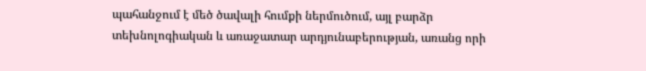պահանջում է մեծ ծավալի հումքի ներմուծում, այլ բարձր տեխնոլոգիական և առաջատար արդյունաբերության, առանց որի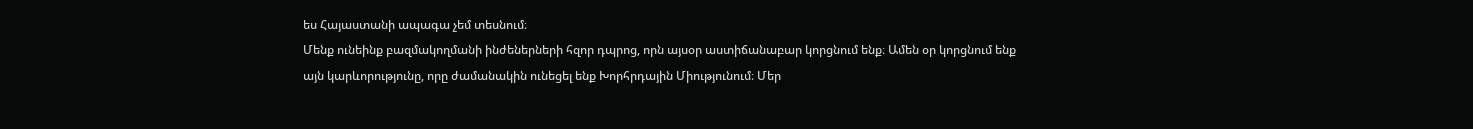ես Հայաստանի ապագա չեմ տեսնում։
Մենք ունեինք բազմակողմանի ինժեներների հզոր դպրոց, որն այսօր աստիճանաբար կորցնում ենք։ Ամեն օր կորցնում ենք այն կարևորությունը, որը ժամանակին ունեցել ենք Խորհրդային Միությունում։ Մեր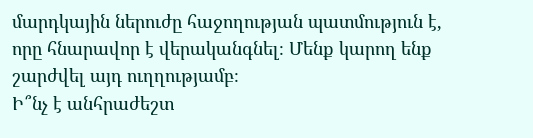մարդկային ներուժը հաջողության պատմություն է, որը հնարավոր է վերականգնել։ Մենք կարող ենք շարժվել այդ ուղղությամբ։
Ի՞նչ է անհրաժեշտ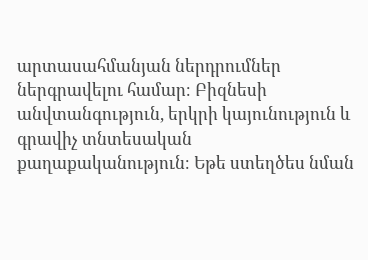արտասահմանյան ներդրումներ ներգրավելու համար։ Բիզնեսի անվտանգություն, երկրի կայունություն և գրավիչ տնտեսական քաղաքականություն։ Եթե ստեղծես նման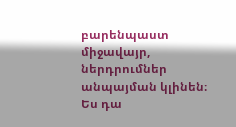բարենպաստ միջավայր, ներդրումներ անպայման կլինեն։ Ես դա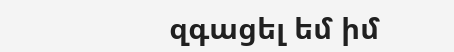զգացել եմ իմ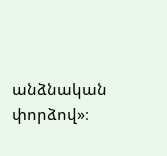անձնական փորձով»։